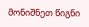მონიშნეთ წიგნი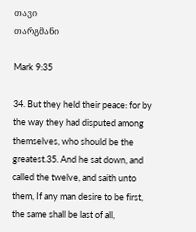თავი
თარგმანი

Mark 9:35

34. But they held their peace: for by the way they had disputed among themselves, who should be the greatest.35. And he sat down, and called the twelve, and saith unto them, If any man desire to be first, the same shall be last of all,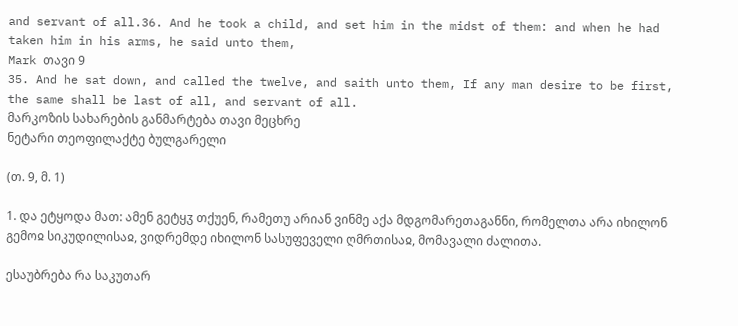and servant of all.36. And he took a child, and set him in the midst of them: and when he had taken him in his arms, he said unto them,
Mark თავი 9
35. And he sat down, and called the twelve, and saith unto them, If any man desire to be first, the same shall be last of all, and servant of all.
მარკოზის სახარების განმარტება თავი მეცხრე
ნეტარი თეოფილაქტე ბულგარელი

(თ. 9, მ. 1)

1. და ეტყოდა მათ: ამენ გეტყჳ თქუენ, რამეთუ არიან ვინმე აქა მდგომარეთაგანნი, რომელთა არა იხილონ გემოჲ სიკუდილისაჲ, ვიდრემდე იხილონ სასუფეველი ღმრთისაჲ, მომავალი ძალითა.

ესაუბრება რა საკუთარ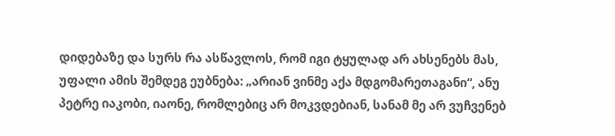დიდებაზე და სურს რა ასწავლოს, რომ იგი ტყულად არ ახსენებს მას, უფალი ამის შემდეგ ეუბნება: „არიან ვინმე აქა მდგომარეთაგანი“, ანუ პეტრე იაკობი, იაონე, რომლებიც არ მოკვდებიან, სანამ მე არ ვუჩვენებ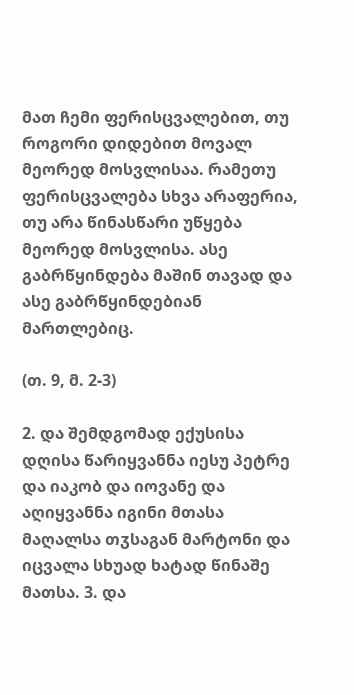მათ ჩემი ფერისცვალებით, თუ როგორი დიდებით მოვალ მეორედ მოსვლისაა. რამეთუ ფერისცვალება სხვა არაფერია, თუ არა წინასწარი უწყება მეორედ მოსვლისა. ასე გაბრწყინდება მაშინ თავად და ასე გაბრწყინდებიან მართლებიც.

(თ. 9, მ. 2-3)

2. და შემდგომად ექუსისა დღისა წარიყვანნა იესუ პეტრე და იაკობ და იოვანე და აღიყვანნა იგინი მთასა მაღალსა თჳსაგან მარტონი და იცვალა სხუად ხატად წინაშე მათსა. 3. და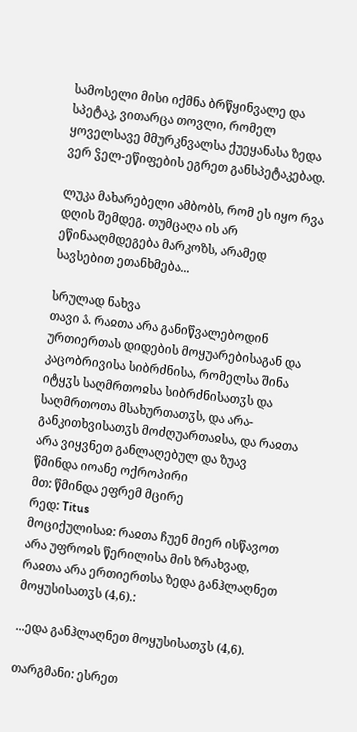სამოსელი მისი იქმნა ბრწყინვალე და სპეტაკ, ვითარცა თოვლი, რომელ ყოველსავე მმურკნვალსა ქუეყანასა ზედა ვერ ჴელ-ეწიფების ეგრეთ განსპეტაკებად.

ლუკა მახარებელი ამბობს, რომ ეს იყო რვა დღის შემდეგ. თუმცაღა ის არ ეწინააღმდეგება მარკოზს, არამედ სავსებით ეთანხმება...

სრულად ნახვა
თავი ა̂. რაჲთა არა განიწვალებოდინ ურთიერთას დიდების მოყუარებისაგან და კაცობრივისა სიბრძნისა, რომელსა შინა იტყჳს საღმრთოჲსა სიბრძნისათჳს და საღმრთოთა მსახურთათჳს, და არა-განკითხვისათჳს მოძღუართაჲსა, და რაჲთა არა ვიყვნეთ განლაღებულ და ზუავ
წმინდა იოანე ოქროპირი
მთ: წმინდა ეფრემ მცირე
რედ: Titus
მოციქულისაჲ: რაჲთა ჩუენ მიერ ისწავოთ არა უფროჲს წერილისა მის ზრახვად, რაჲთა არა ერთიერთსა ზედა განჰლაღნეთ მოყუსისათჳს (4,6).:

...ედა განჰლაღნეთ მოყუსისათჳს (4,6).

თარგმანი: ესრეთ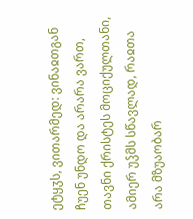ეტყჳს, ვითარმედ: ვინაჲთგან ჩუენ უნდო და არარა ვართ, თავნი ქრისტეს მოციქულთანი, ამიერ უჴმს სწავლად, რაჲთა არა მზუაობარ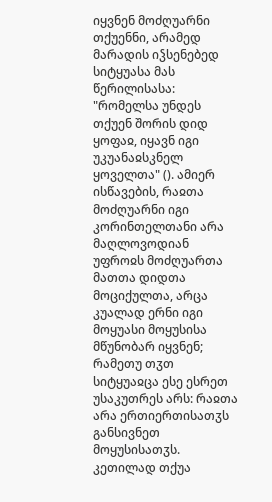იყვნენ მოძღუარნი თქუენნი, არამედ მარადის იჴსენებედ სიტყუასა მას წერილისასა: "რომელსა უნდეს თქუენ შორის დიდ ყოფაჲ, იყავნ იგი უკუანაჲსკნელ ყოველთა" (). ამიერ ისწავების, რაჲთა მოძღუარნი იგი კორინთელთანი არა მაღლოვოდიან უფროჲს მოძღუართა მათთა დიდთა მოციქულთა, არცა კუალად ერნი იგი მოყუასი მოყუსისა მწუნობარ იყვნენ; რამეთუ თჳთ სიტყუაჲცა ესე ესრეთ უსაკუთრეს არს: რაჲთა არა ერთიერთისათჳს განსივნეთ მოყუსისათჳს. კეთილად თქუა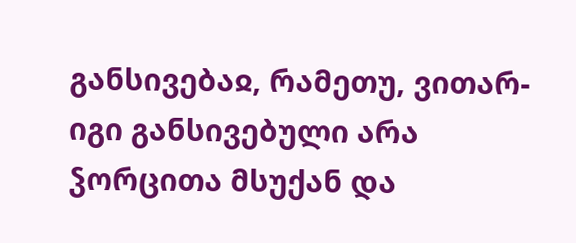განსივებაჲ, რამეთუ, ვითარ-იგი განსივებული არა ჴორცითა მსუქან და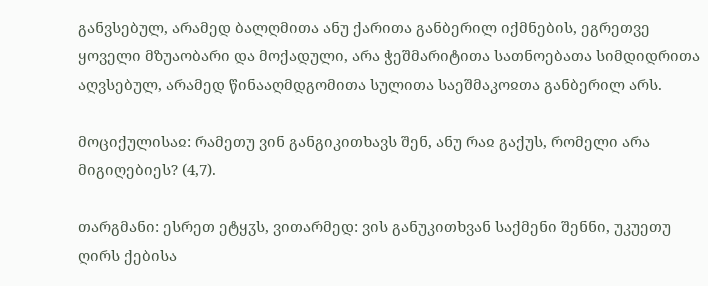განვსებულ, არამედ ბალღმითა ანუ ქარითა განბერილ იქმნების, ეგრეთვე ყოველი მზუაობარი და მოქადული, არა ჭეშმარიტითა სათნოებათა სიმდიდრითა აღვსებულ, არამედ წინააღმდგომითა სულითა საეშმაკოჲთა განბერილ არს.

მოციქულისაჲ: რამეთუ ვინ განგიკითხავს შენ, ანუ რაჲ გაქუს, რომელი არა მიგიღებიეს? (4,7).

თარგმანი: ესრეთ ეტყჳს, ვითარმედ: ვის განუკითხვან საქმენი შენნი, უკუეთუ ღირს ქებისა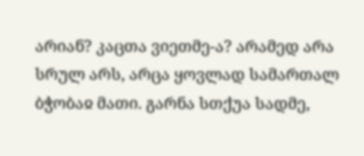არიან? კაცთა ვიეთმე-ა? არამედ არა სრულ არს, არცა ყოვლად სამართალ ბჭობაჲ მათი. გარნა სთქუა სადმე,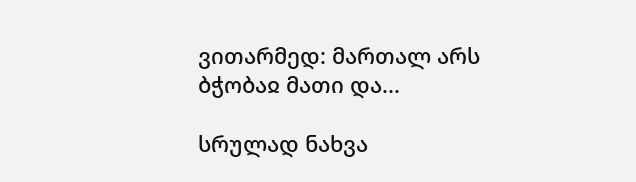ვითარმედ: მართალ არს ბჭობაჲ მათი და...

სრულად ნახვა